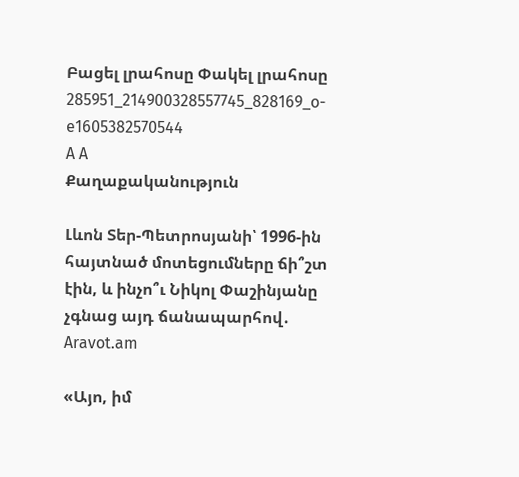Բացել լրահոսը Փակել լրահոսը
285951_214900328557745_828169_o-e1605382570544
A A
Քաղաքականություն

Լևոն Տեր-Պետրոսյանի՝ 1996-ին հայտնած մոտեցումները ճի՞շտ էին, և ինչո՞ւ Նիկոլ Փաշինյանը չգնաց այդ ճանապարհով․ Aravot.am

«Այո, իմ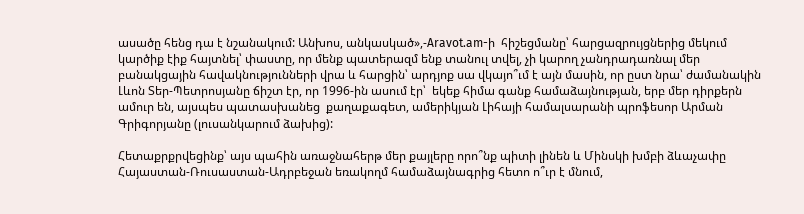ասածը հենց դա է նշանակում: Անխոս, անկասկած»,-Aravot.am-ի  հիշեցմանը՝ հարցազրույցներից մեկում կարծիք էիք հայտնել՝ փաստը, որ մենք պատերազմ ենք տանուլ տվել, չի կարող չանդրադառնալ մեր բանակցային հավակնությունների վրա և հարցին՝ արդյոք սա վկայո՞ւմ է այն մասին, որ ըստ նրա՝ ժամանակին Լևոն Տեր-Պետրոսյանը ճիշտ էր, որ 1996-ին ասում էր՝  եկեք հիմա գանք համաձայնության, երբ մեր դիրքերն ամուր են, այսպես պատասխանեց  քաղաքագետ, ամերիկյան Լիհայի համալսարանի պրոֆեսոր Արման Գրիգորյանը (լուսանկարում ձախից):

Հետաքրքրվեցինք՝ այս պահին առաջնահերթ մեր քայլերը որո՞նք պիտի լինեն և Մինսկի խմբի ձևաչափը Հայաստան-Ռուսաստան-Ադրբեջան եռակողմ համաձայնագրից հետո ո՞ւր է մնում,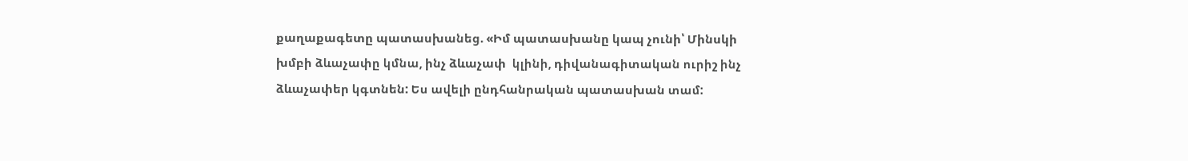քաղաքագետը պատասխանեց. «Իմ պատասխանը կապ չունի՝ Մինսկի խմբի ձևաչափը կմնա, ինչ ձևաչափ  կլինի, դիվանագիտական ուրիշ ինչ ձևաչափեր կգտնեն: Ես ավելի ընդհանրական պատասխան տամ: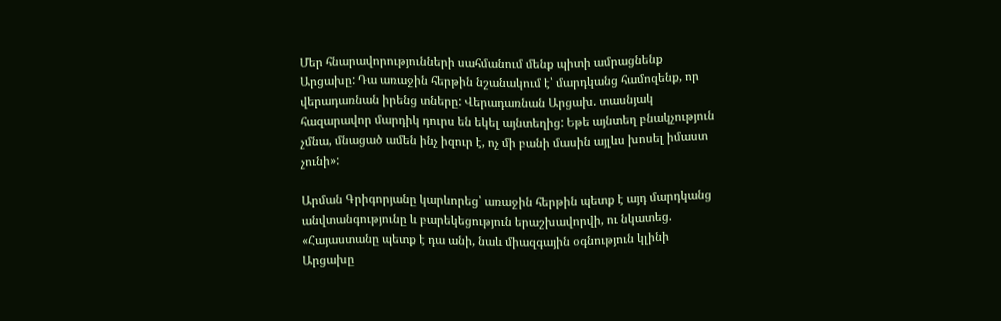Մեր հնարավորությունների սահմանում մենք պիտի ամրացնենք Արցախը: Դա առաջին հերթին նշանակում է՝ մարդկանց համոզենք, որ վերադառնան իրենց տները: Վերադառնան Արցախ. տասնյակ հազարավոր մարդիկ դուրս են եկել այնտեղից: Եթե այնտեղ բնակչություն չմնա, մնացած ամեն ինչ իզուր է, ոչ մի բանի մասին այլևս խոսել իմաստ չունի»:

Արման Գրիգորյանը կարևորեց՝ առաջին հերթին պետք է այդ մարդկանց անվտանգությունը և բարեկեցություն երաշխավորվի, ու նկատեց. «Հայաստանը պետք է դա անի, նաև միազգային օգնություն կլինի Արցախը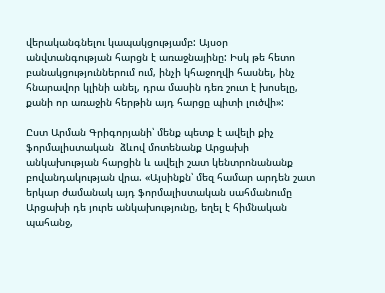վերականգնելու կապակցությամբ: Այսօր անվտանգության հարցն է առաջնայինը: Իսկ թե հետո բանակցություններում ում, ինչի կհաջողվի հասնել, ինչ հնարավոր կլինի անել, դրա մասին դեռ շուտ է խոսելը, քանի որ առաջին հերթին այդ հարցը պիտի լուծվի»:

Ըստ Արման Գրիգորյանի՝ մենք պետք է ավելի քիչ ֆորմալիստական  ձևով մոտենանք Արցախի անկախության հարցին և ավելի շատ կենտրոնանանք բովանդակության վրա. «Այսինքն՝ մեզ համար արդեն շատ երկար ժամանակ այդ ֆորմալիստական սահմանումը Արցախի դե յուրե անկախությունը, եղել է հիմնական պահանջ,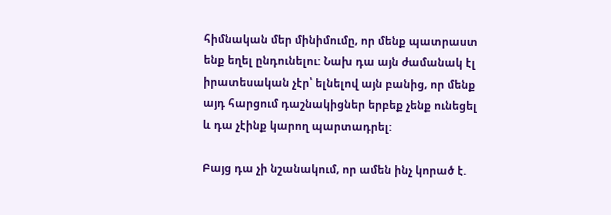հիմնական մեր մինիմումը, որ մենք պատրաստ ենք եղել ընդունելու: Նախ դա այն ժամանակ էլ իրատեսական չէր՝ ելնելով այն բանից, որ մենք այդ հարցում դաշնակիցներ երբեք չենք ունեցել և դա չէինք կարող պարտադրել:

Բայց դա չի նշանակում, որ ամեն ինչ կորած է.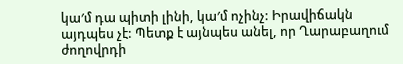կա′մ դա պիտի լինի, կա′մ ոչինչ: Իրավիճակն այդպես չէ: Պետք է այնպես անել, որ Ղարաբաղում ժողովրդի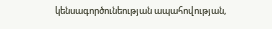կենսագործունեության ապահովության,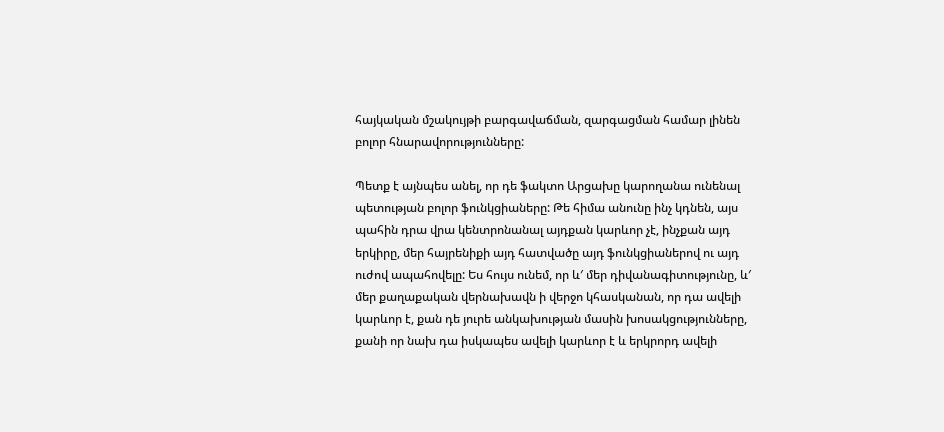հայկական մշակույթի բարգավաճման, զարգացման համար լինեն բոլոր հնարավորությունները:

Պետք է այնպես անել, որ դե ֆակտո Արցախը կարողանա ունենալ պետության բոլոր ֆունկցիաները: Թե հիմա անունը ինչ կդնեն, այս պահին դրա վրա կենտրոնանալ այդքան կարևոր չէ, ինչքան այդ երկիրը, մեր հայրենիքի այդ հատվածը այդ ֆունկցիաներով ու այդ ուժով ապահովելը: Ես հույս ունեմ, որ և′ մեր դիվանագիտությունը, և′ մեր քաղաքական վերնախավն ի վերջո կհասկանան, որ դա ավելի կարևոր է, քան դե յուրե անկախության մասին խոսակցությունները, քանի որ նախ դա իսկապես ավելի կարևոր է և երկրորդ ավելի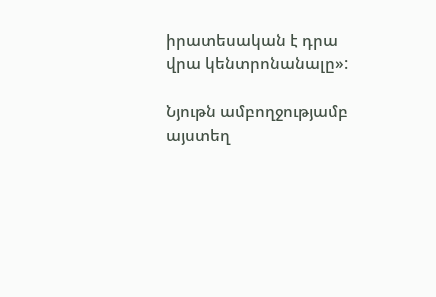իրատեսական է դրա վրա կենտրոնանալը»:

Նյութն ամբողջությամբ այստեղ